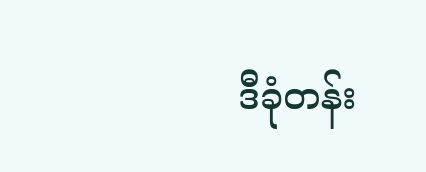ဒီခုံတန်း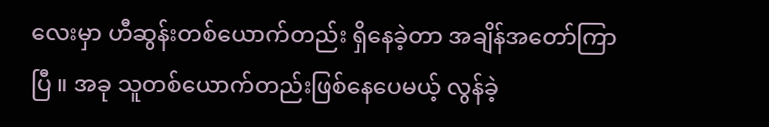လေးမှာ ဟီဆွန်းတစ်ယောက်တည်း ရှိနေခဲ့တာ အချိန်အတော်ကြာပြီ ။ အခု သူတစ်ယောက်တည်းဖြစ်နေပေမယ့် လွန်ခဲ့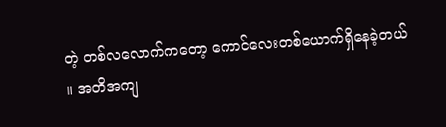တဲ့ တစ်လလောက်ကတော့ ကောင်လေးတစ်ယောက်ရှိနေခဲ့တယ် ။ အတိအကျ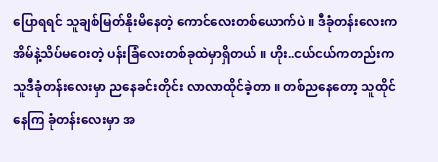ပြောရရင် သူချစ်မြတ်နိုးမိနေတဲ့ ကောင်လေးတစ်ယောက်ပဲ ။ ဒီခုံတန်းလေးက အိမ်နဲ့သိပ်မဝေးတဲ့ ပန်းခြံလေးတစ်ခုထဲမှာရှိတယ် ။ ဟိုး..ငယ်ငယ်ကတည်းက သူဒီခုံတန်းလေးမှာ ညနေခင်းတိုင်း လာလာထိုင်ခဲ့တာ ။ တစ်ညနေတော့ သူထိုင်နေကြ ခုံတန်းလေးမှာ အ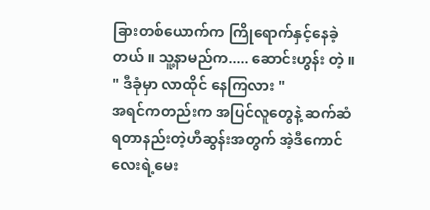ခြားတစ်ယောက်က ကြိုရောက်နှင့်နေခဲ့တယ် ။ သူ့နာမည်က..... ဆောင်းဟွန်း တဲ့ ။
" ဒီခုံမှာ လာထိုင် နေကြလား "
အရင်ကတည်းက အပြင်လူတွေနဲ့ ဆက်ဆံရတာနည်းတဲ့ဟီဆွန်းအတွက် အဲ့ဒီကောင်လေးရဲ့မေး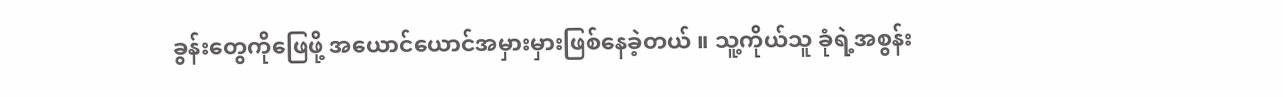ခွန်းတွေကိုဖြေဖို့ အယောင်ယောင်အမှားမှားဖြစ်နေခဲ့တယ် ။ သူ့ကိုယ်သူ ခုံရဲ့အစွန်း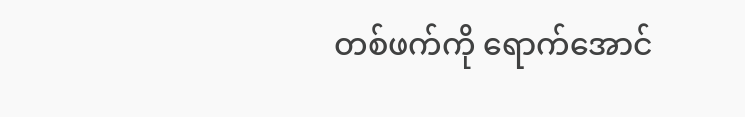တစ်ဖက်ကို ရောက်အောင်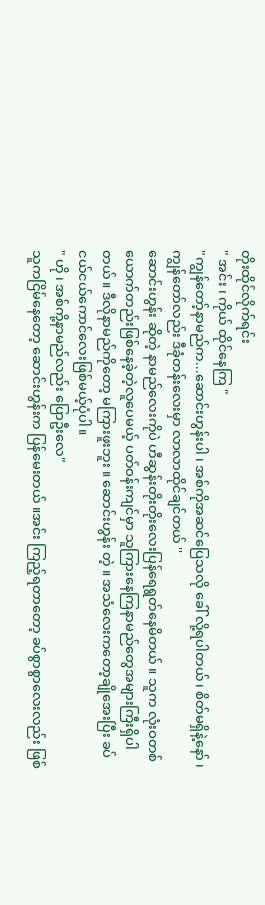တိုးထိုင်လိုက်ရင်း
" အင်း ၊ ကိုယ် ထိုင်နေကြ "
"ကျွန်တော့်နာမည်က...ဆောင်းဟွန်းပါ ၊ အစ်ကိုအဆင်ပြေသလို ခေါ် လို့ရပါတယ်၊ စိတ်မရှိနဲ့နော် ၊ ကျွန်တော်လည်း ဒီခုံတန်းလေးမှာ လာလာထိုင်ချင်တယ် ''
ဆောင်းဟွန်း ဆိုတဲ့ နာမည်လေးကိုပဲ ဟီဆွန်းတိုးတိုးလေးပြန်ရေရွတ်နေမိတယ် ။ သူက လုံးဝတစ်ယောက်တည်းဖြစ်နေခဲ့တဲ့လူပေမယ့် ပတ်ဝန်းကျင်မှာ သူကြားနေကြနာမည်တွေအများကြီးရှိပါတယ်။ ဒီလိုနာမည်ကိုတော့ မကြားဖူးဘူး ။ ဆောင်းဟွန်း တဲ့ ။ အသံလေးကတော့ချိုအေးပြီး ခပ်ငယ်ငယ်ကောင်လေးဖြစ်မယ့်ပုံပါ။
" ဟို ၊ အစ်ကို့နာမည်လည်း ပြောဦးလေ"
သူကငြိမ်နေတော့ ဆောင်းဟွန်းက ပြန်မေးတယ် ။အင်း ကြည့်ရတာတော့ ခပ်စွာစွာလေးလည်း ဖြစ်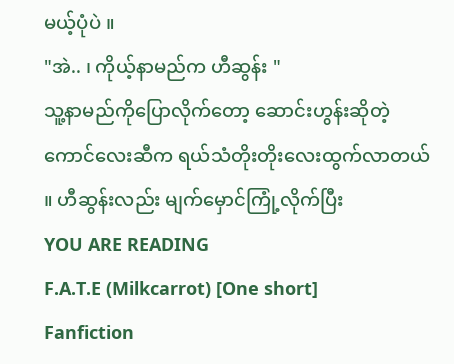မယ့်ပုံပဲ ။
"အဲ.. ၊ ကိုယ့်နာမည်က ဟီဆွန်း "
သူ့နာမည်ကိုပြောလိုက်တော့ ဆောင်းဟွန်းဆိုတဲ့ကောင်လေးဆီက ရယ်သံတိုးတိုးလေးထွက်လာတယ် ။ ဟီဆွန်းလည်း မျက်မှောင်ကြုံ့လိုက်ပြီး
YOU ARE READING
F.A.T.E (Milkcarrot) [One short]
Fanfiction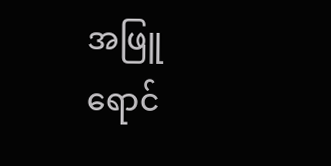အဖြူရောင်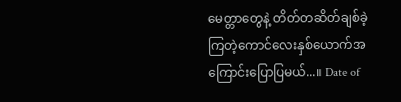မေတ္တာတွေနဲ့ တိတ်တဆိတ်ချစ်ခဲ့ကြတဲ့ကောင်လေးနှစ်ယောက်အကြောင်းပြောပြမယ်...။ Date of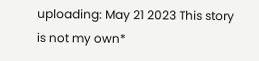uploading: May 21 2023 This story is not my own*